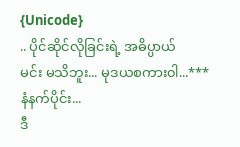{Unicode}
.. ပိုင်ဆိုင်လိုခြင်းရဲ့ အဓိပ္ပာယ်
မင်း မသိဘူး... မုဒယစကား၀ါ...***
နံနက်ပိုင်း...
ဒီ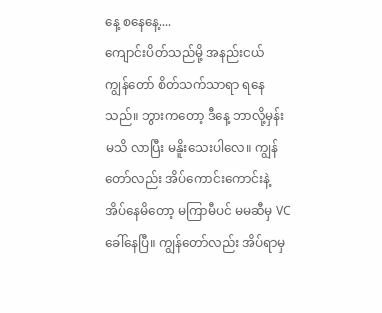နေ့ စနေနေ့....
ကျောင်းပိတ်သည်မို့ အနည်းငယ် ကျွန်တော် စိတ်သက်သာရာ ရနေသည်။ ဘွားကတော့ ဒီနေ့ ဘာလို့မှန်းမသိ လာပြီး မနိူးသေးပါလေ။ ကျွန်တော်လည်း အိပ်ကောင်းကောင်းနဲ့ အိပ်နေမိတော့ မကြာမီပင် မမဆီမှ VC ခေါ်နေပြီ။ ကျွန်တော်လည်း အိပ်ရာမှ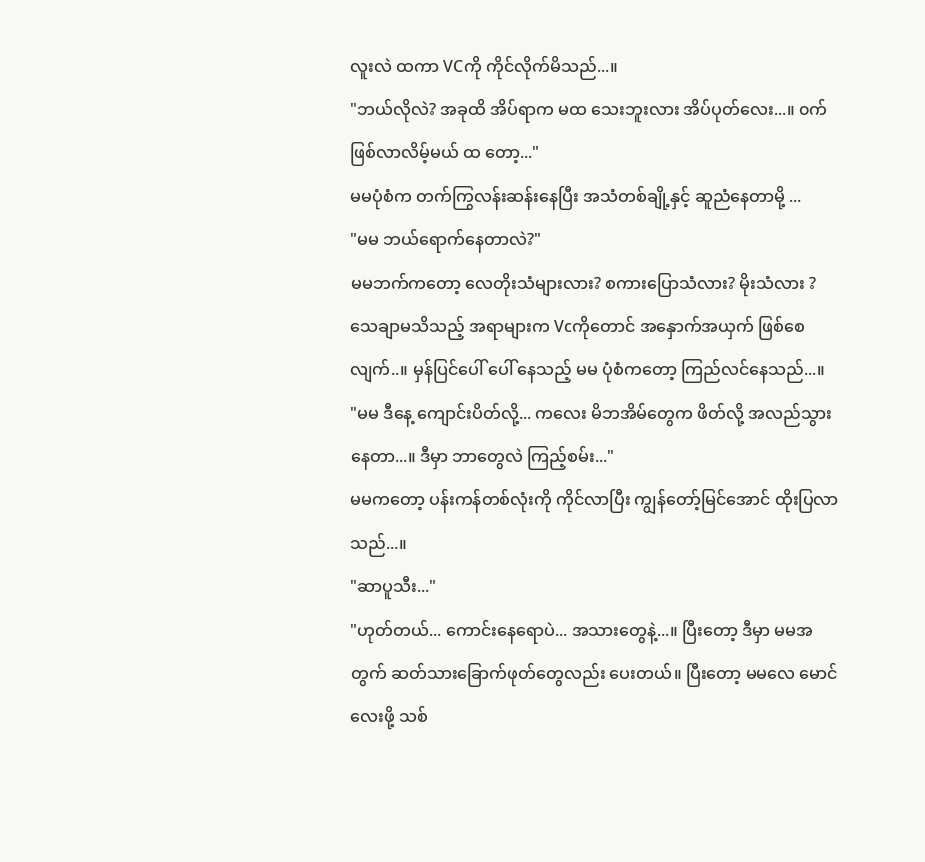လူးလဲ ထကာ VCကို ကိုင်လိုက်မိသည်...။
"ဘယ်လိုလဲ? အခုထိ အိပ်ရာက မထ သေးဘူးလား အိပ်ပုတ်လေး...။ ၀က်ဖြစ်လာလိမ့်မယ် ထ တော့..."
မမပုံစံက တက်ကြွလန်းဆန်းနေပြီး အသံတစ်ချို့နှင့် ဆူညံနေတာမို့ ...
"မမ ဘယ်ရောက်နေတာလဲ?"
မမဘက်ကတော့ လေတိုးသံများလား? စကားပြောသံလား? မိုးသံလား ? သေချာမသိသည့် အရာများက Vcကိုတောင် အနှောက်အယှက် ဖြစ်စေလျက်..။ မှန်ပြင်ပေါ် ပေါ် နေသည့် မမ ပုံစံကတော့ ကြည်လင်နေသည်...။
"မမ ဒီနေ့ ကျောင်းပိတ်လို့... ကလေး မိဘအိမ်တွေက ဖိတ်လို့ အလည်သွားနေတာ...။ ဒီမှာ ဘာတွေလဲ ကြည့်စမ်း..."
မမကတော့ ပန်းကန်တစ်လုံးကို ကိုင်လာပြီး ကျွန်တော့်မြင်အောင် ထိုးပြလာသည်...။
"ဆာပူသီး..."
"ဟုတ်တယ်... ကောင်းနေရောပဲ... အသားတွေနဲ့...။ ပြီးတော့ ဒီမှာ မမအတွက် ဆတ်သားခြောက်ဖုတ်တွေလည်း ပေးတယ်။ ပြီးတော့ မမလေ မောင်လေးဖို့ သစ်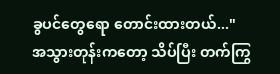ခွပင်တွေရော တောင်းထားတယ်..."
အသွားတုန်းကတော့ သိပ်ပြီး တက်ကြွ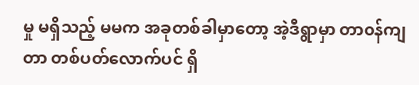မှု မရှိသည့် မမက အခုတစ်ခါမှာတော့ အဲ့ဒီရွာမှာ တာ၀န်ကျတာ တစ်ပတ်လောက်ပင် ရှိ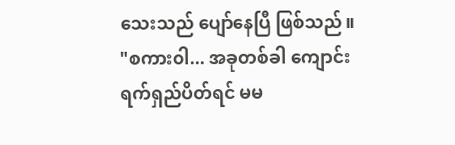သေးသည် ပျော်နေပြီ ဖြစ်သည်။
"စကား၀ါ... အခုတစ်ခါ ကျောင်းရက်ရှည်ပိတ်ရင် မမ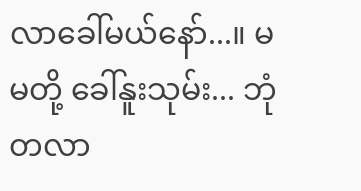လာခေါ်မယ်နော်...။ မမတို့ ခေါ်နူးသုမ်း... ဘုံတလာ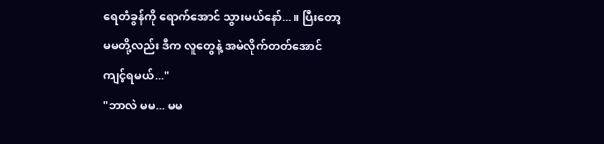ရေတံခွန်ကို ရောက်အောင် သွားမယ်နော်...။ ပြီးတော့ မမတို့လည်း ဒီက လူတွေနဲ့ အမဲလိုက်တတ်အောင် ကျင့်ရမယ်..."
"ဘာလဲ မမ... မမ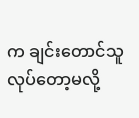က ချင်းတောင်သူ လုပ်တော့မလို့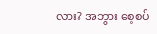လား? အဘွား စေ့စပ်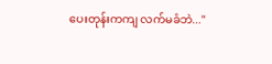ပေးတုန်းကကျ လက်မခံဘဲ..."